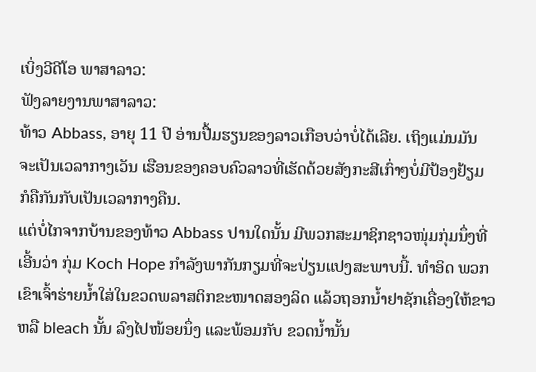ເບິ່ງວີດີໂອ ພາສາລາວ:
ຟັງລາຍງານພາສາລາວ:
ທ້າວ Abbass, ອາຍຸ 11 ປີ ອ່ານປື້ມຮຽນຂອງລາວເກືອບວ່າບໍ່ໄດ້ເລີຍ. ເຖິງແມ່ນມັນ
ຈະເປັນເວລາກາງເວັນ ເຮືອນຂອງຄອບຄົວລາວທີ່ເຮັດດ້ວຍສັງກະສີເກົ່າໆບໍ່ມີປ້ອງຢ້ຽມ
ກໍຄືກັນກັບເປັນເວລາກາງຄືນ.
ແຕ່ບໍ່ໄກຈາກບ້ານຂອງທ້າວ Abbass ປານໃດນັ້ນ ມີພວກສະມາຊິກຊາວໜຸ່ມກຸ່ມນຶ່ງທີ່
ເອີ້ນວ່າ ກຸ່ມ Koch Hope ກໍາລັງພາກັນກຽມທີ່ຈະປ່ຽນແປງສະພາບນີ້. ທໍາອິດ ພວກ
ເຂົາເຈົ້າຮ່າຍນໍ້າໃສ່ໃນຂວດພລາສຕິກຂະໜາດສອງລິດ ແລ້ວຖອກນໍ້າຢາຊັກເຄື່ອງໃຫ້ຂາວ
ຫລື bleach ນັ້ນ ລົງໄປໜ້ອຍນຶ່ງ ແລະພ້ອມກັບ ຂວດນໍ້ານັ້ນ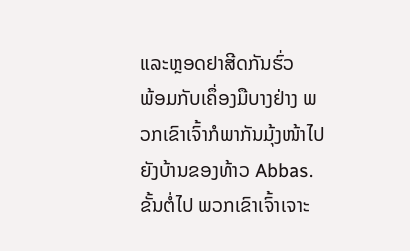ແລະຫຼອດຢາສີດກັນຮົ່ວ
ພ້ອມກັບເຄຶ່ອງມືບາງຢ່າງ ພວກເຂົາເຈົ້າກໍພາກັນມຸ້ງໜ້າໄປຍັງບ້ານຂອງທ້າວ Abbas.
ຂັ້ນຕໍ່ໄປ ພວກເຂົາເຈົ້າເຈາະ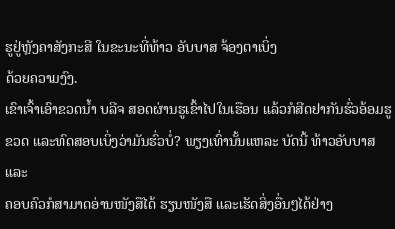ຮູຢູ່ຫຼັງຄາສັງກະສີ ໃນຂະນະທີ່ທ້າວ ອັບບາສ ຈ້ອງຕາເບິ່ງ
ດ້ວຍຄວາມງົງ.
ເຂົາເຈົ້າເອົາຂວດນໍ້າ ບລີຈ ສອດຜ່ານຮູເຂົ້າໄປໃນເຮືອນ ແລ້ວກໍສີດຢາກັນຮົ່ວອ້ອມຮູ
ຂວດ ແລະທົດສອບເບິ່ງວ່າມັນຮົ່ວບໍ່? ພຽງເທົ່ານັ້ນແຫລະ ບັດນີ້ ທ້າວອັບບາສແລະ
ຄອບຄົວກໍສາມາດອ່ານໜັງສືໄດ້ ຮຽນໜັງສື ແລະເຮັດສິ່ງອື່ນໆໄດ້ຢ່າງ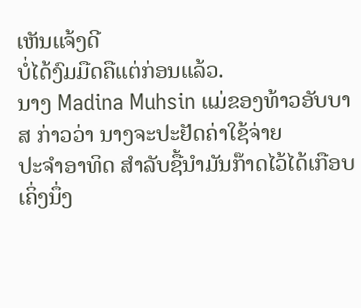ເຫັນແຈ້ງດີ
ບໍ່ໄດ້ງົມມືດຄືແຕ່ກ່ອນແລ້ວ.
ນາງ Madina Muhsin ແມ່ຂອງທ້າວອັບບາສ ກ່າວວ່າ ນາງຈະປະຢັດຄ່າໃຊ້ຈ່າຍ
ປະຈໍາອາທິດ ສໍາລັບຊື້ນໍາມັນກ໊າດໄວ້ໄດ້ເກືອບເຄິ່ງນຶ່ງ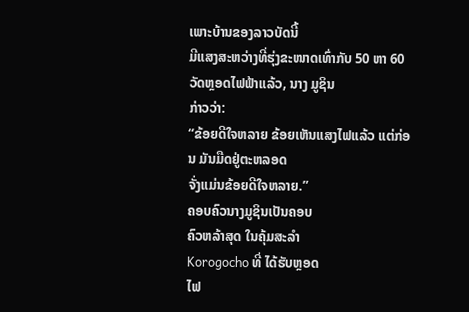ເພາະບ້ານຂອງລາວບັດນີ້
ມີແສງສະຫວ່າງທີ່ຮຸ່ງຂະໜາດເທົ່າກັບ 50 ຫາ 60 ວັດຫຼອດໄຟຟ້າແລ້ວ, ນາງ ມູຊິນ
ກ່າວວ່າ:
“ຂ້ອຍດີໃຈຫລາຍ ຂ້ອຍເຫັນແສງໄຟແລ້ວ ແຕ່ກ່ອນ ມັນມືດຢູ່ຕະຫລອດ
ຈັ່ງແມ່ນຂ້ອຍດີໃຈຫລາຍ.”
ຄອບຄົວນາງມູຊິນເປັນຄອບ
ຄົວຫລ້າສຸດ ໃນຄຸ້ມສະລໍາ
Korogocho ທີ່ ໄດ້ຮັບຫຼອດ
ໄຟ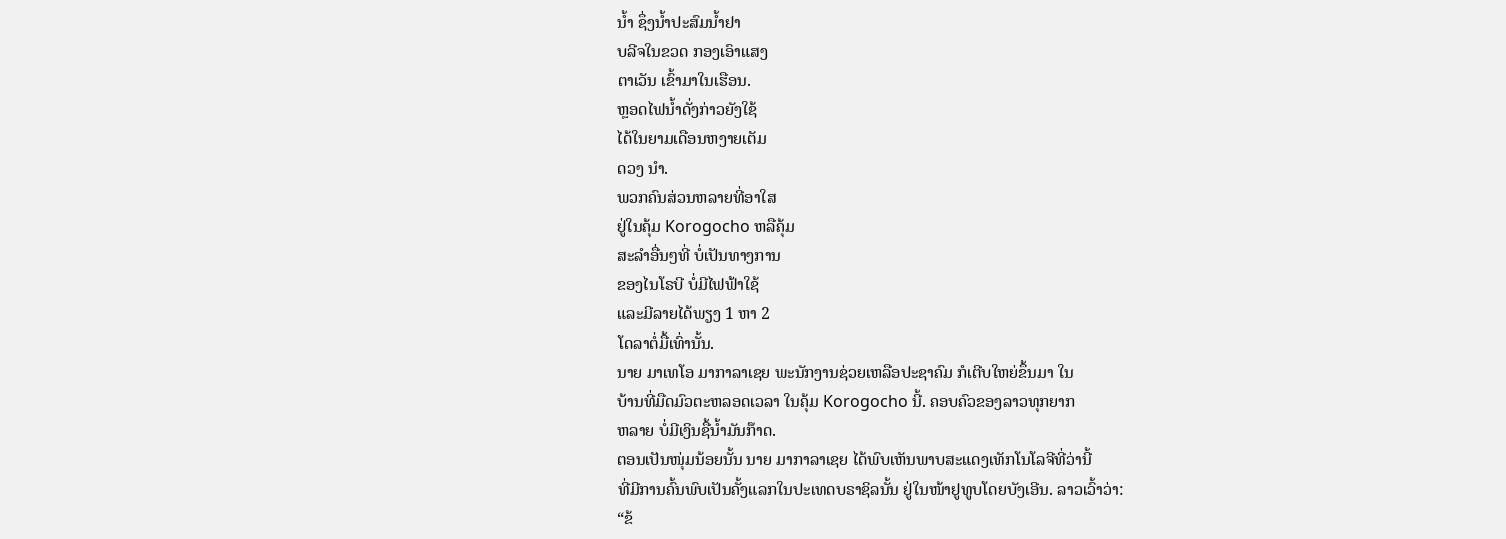ນໍ້າ ຊຶ່ງນໍ້າປະສົມນໍ້າຢາ
ບລີຈໃນຂວດ ກອງເອົາແສງ
ຕາເວັນ ເຂົ້າມາໃນເຮືອນ.
ຫຼອດໄຟນໍ້າດັ່ງກ່າວຍັງໃຊ້
ໄດ້ໃນຍາມເດືອນຫງາຍເຕັມ
ດວງ ນໍາ.
ພວກຄົນສ່ວນຫລາຍທີ່ອາໃສ
ຢູ່ໃນຄຸ້ມ Korogocho ຫລືຄຸ້ມ
ສະລໍາອື່ນໆທີ່ ບໍ່ເປັນທາງການ
ຂອງໄນໂຣບີ ບໍ່ມີໄຟຟ້າໃຊ້
ແລະມີລາຍໄດ້ພຽງ 1 ຫາ 2
ໂດລາຕໍ່ມື້ເທົ່ານັ້ນ.
ນາຍ ມາເທໂອ ມາກາລາເຊຍ ພະນັກງານຊ່ວຍເຫລືອປະຊາຄົມ ກໍເຕີບໃຫຍ່ຂຶ້ນມາ ໃນ
ບ້ານທີ່ມືດມົວຕະຫລອດເວລາ ໃນຄຸ້ມ Korogocho ນີ້. ຄອບຄົວຂອງລາວທຸກຍາກ
ຫລາຍ ບໍ່ມີເງິນຊື້ນໍ້າມັນກ໊າດ.
ຕອນເປັນໜຸ່ມນ້ອຍນັ້ນ ນາຍ ມາກາລາເຊຍ ໄດ້ພົບເຫັນພາບສະແດງເທັກໂນໂລຈີທີ່ວ່ານີ້
ທີ່ມີການຄົ້ນພົບເປັນຄັ້ງແລກໃນປະເທດບຣາຊິລນັ້ນ ຢູ່ໃນໜ້າຢູທູບໂດຍບັງເອີນ. ລາວເວົ້າວ່າ:
“ຂ້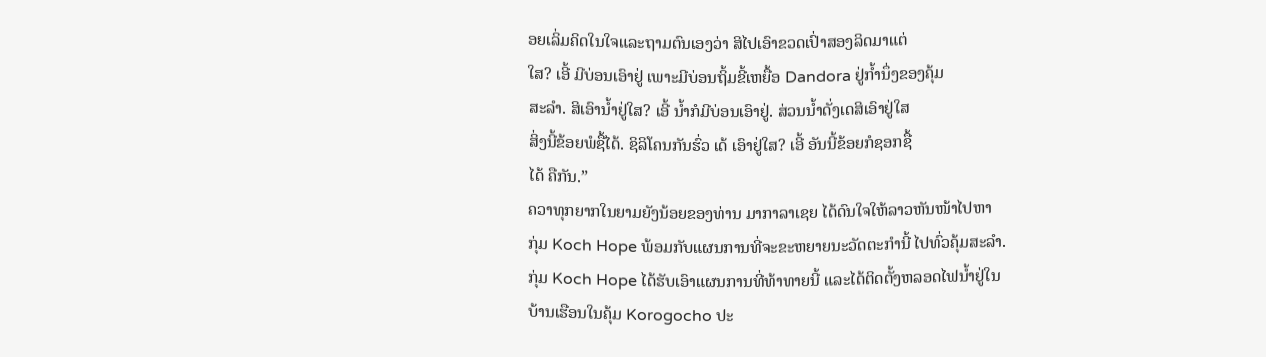ອຍເລິ່ມຄິດໃນໃຈແລະຖາມຕົນເອງວ່າ ສິໄປເອົາຂວດເປົ່າສອງລິດມາແຕ່
ໃສ? ເອີ້ ມີບ່ອນເອົາຢູ່ ເພາະມີບ່ອນຖິ້ມຂີ້ເຫຍື້ອ Dandora ຢູ່ກໍ້ານຶ່ງຂອງຄຸ້ມ
ສະລໍາ. ສິເອົານໍ້າຢູ່ໃສ? ເອີ້ ນໍ້າກໍມີບ່ອນເອົາຢູ່. ສ່ວນນໍ້າດັ່ງເດສິເອົາຢູ່ໃສ
ສິ່ງນີ້ຂ້ອຍພໍຊື້ໄດ້. ຊິລິໂຄນກັນຮົ່ວ ເດ້ ເອົາຢູ່ໃສ? ເອີ້ ອັນນີ້ຂ້ອຍກໍຊອກຊື້
ໄດ້ ຄືກັນ.”
ຄວາທຸກຍາກໃນຍາມຍັງນ້ອຍຂອງທ່ານ ມາກາລາເຊຍ ໄດ້ດົນໃຈໃຫ້ລາວຫັນໜ້າໄປຫາ
ກຸ່ມ Koch Hope ພ້ອມກັບແຜນການທີ່ຈະຂະຫຍາຍນະວັດຕະກໍານີ້ ໄປທົ່ວຄຸ້ມສະລໍາ.
ກຸ່ມ Koch Hope ໄດ້ຮັບເອົາແຜນການທີ່ທ້າທາຍນີ້ ແລະໄດ້ຕິດຕັ້ງຫລອດໄຟນໍ້າຢູ່ໃນ
ບ້ານເຮືອນໃນຄຸ້ມ Korogocho ປະ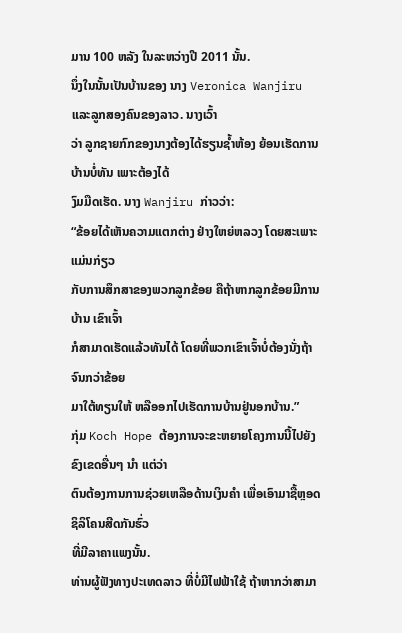ມານ 100 ຫລັງ ໃນລະຫວ່າງປີ 2011 ນັ້ນ.
ນຶ່ງໃນນັ້ນເປັນບ້ານຂອງ ນາງ Veronica Wanjiru ແລະລູກສອງຄົນຂອງລາວ. ນາງເວົ້າ
ວ່າ ລູກຊາຍກົກຂອງນາງຕ້ອງໄດ້ຮຽນຊໍ້າຫ້ອງ ຍ້ອນເຮັດການບ້ານບໍ່ທັນ ເພາະຕ້ອງໄດ້
ງົມມືດເຮັດ. ນາງ Wanjiru ກ່າວວ່າ:
“ຂ້ອຍໄດ້ເຫັນຄວາມແຕກຕ່າງ ຢ່າງໃຫຍ່ຫລວງ ໂດຍສະເພາະແມ່ນກ່ຽວ
ກັບການສຶກສາຂອງພວກລູກຂ້ອຍ ຄືຖ້າຫາກລູກຂ້ອຍມີການບ້ານ ເຂົາເຈົ້າ
ກໍສາມາດເຮັດແລ້ວທັນໄດ້ ໂດຍທີ່ພວກເຂົາເຈົ້າບໍ່ຕ້ອງນັ່ງຖ້າຈົນກວ່າຂ້ອຍ
ມາໃຕ້ທຽນໃຫ້ ຫລືອອກໄປເຮັດການບ້ານຢູ່ນອກບ້ານ.”
ກຸ່ມ Koch Hope ຕ້ອງການຈະຂະຫຍາຍໂຄງການນີ້ໄປຍັງຂົງເຂດອື່ນໆ ນໍາ ແຕ່ວ່າ
ຕົນຕ້ອງການການຊ່ວຍເຫລືອດ້ານເງິນຄໍາ ເພື່ອເອົາມາຊື້ຫຼອດ ຊິລິໂຄນສີດກັນຮົ່ວ
ທີ່ມີລາຄາແພງນັ້ນ.
ທ່ານຜູ້ຟັງທາງປະເທດລາວ ທີ່ບໍ່ມີໄຟຟ້າໃຊ້ ຖ້າຫາກວ່າສາມາ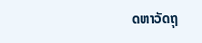ດຫາວັດຖຸ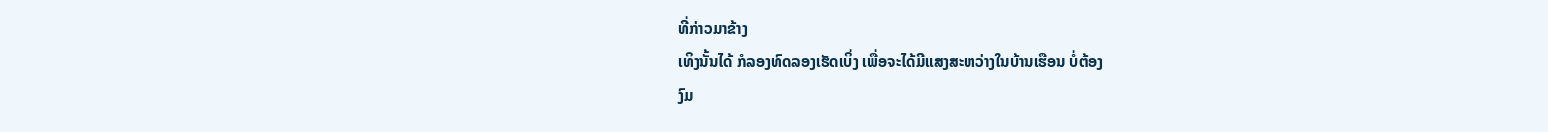ທີ່ກ່າວມາຂ້າງ
ເທິງນັ້ນໄດ້ ກໍລອງທົດລອງເຮັດເບິ່ງ ເພື່ອຈະໄດ້ມີແສງສະຫວ່າງໃນບ້ານເຮືອນ ບໍ່ຕ້ອງ
ງົມ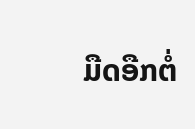ມືດອືກຕໍ່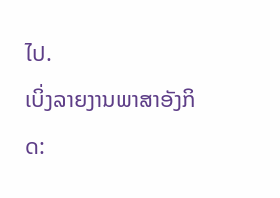ໄປ.
ເບິ່ງລາຍງານພາສາອັງກິດ: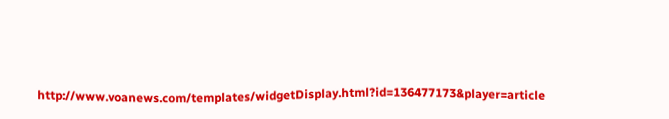http://www.voanews.com/templates/widgetDisplay.html?id=136477173&player=article